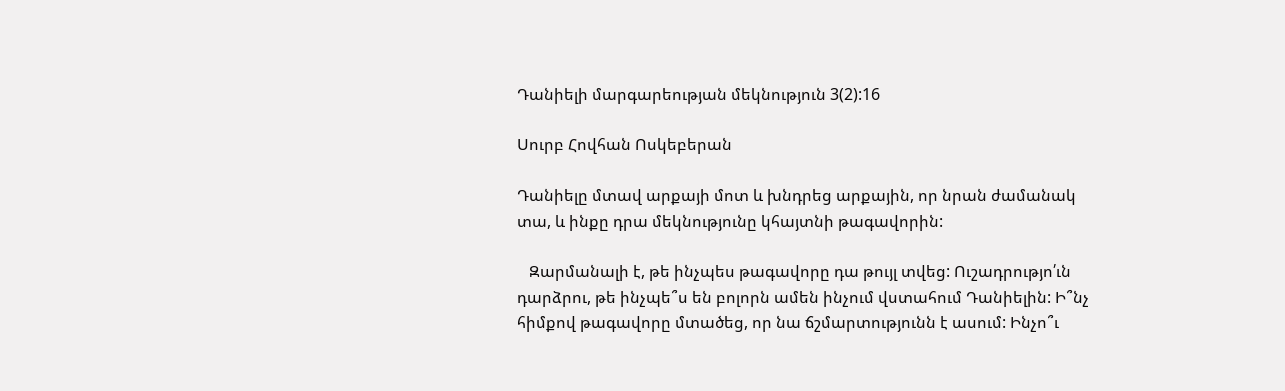Դանիելի մարգարեության մեկնություն 3(2):16

Սուրբ Հովհան Ոսկեբերան

Դանիելը մտավ արքայի մոտ և խնդրեց արքային, որ նրան ժամանակ տա, և ինքը դրա մեկնությունը կհայտնի թագավորին:

   Զարմանալի է, թե ինչպես թագավորը դա թույլ տվեց: Ուշադրությո՛ւն դարձրու, թե ինչպե՞ս են բոլորն ամեն ինչում վստահում Դանիելին: Ի՞նչ հիմքով թագավորը մտածեց, որ նա ճշմարտությունն է ասում: Ինչո՞ւ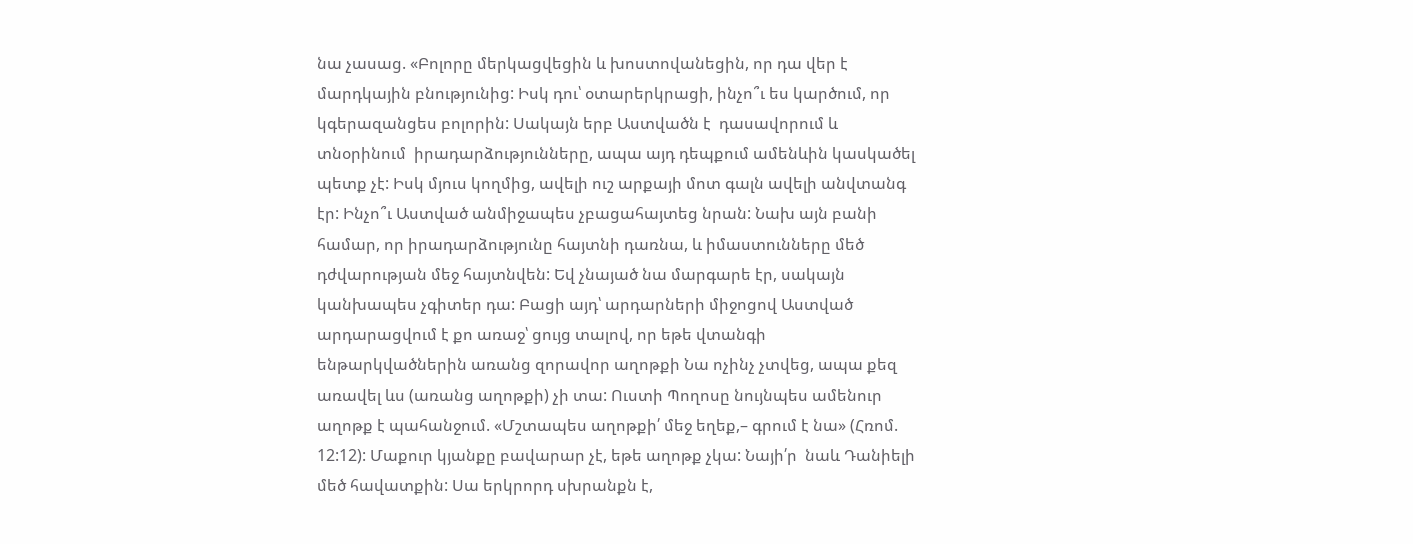նա չասաց. «Բոլորը մերկացվեցին և խոստովանեցին, որ դա վեր է մարդկային բնությունից: Իսկ դու՝ օտարերկրացի, ինչո՞ւ ես կարծում, որ կգերազանցես բոլորին: Սակայն երբ Աստվածն է  դասավորում և տնօրինում  իրադարձությունները, ապա այդ դեպքում ամենևին կասկածել պետք չէ: Իսկ մյուս կողմից, ավելի ուշ արքայի մոտ գալն ավելի անվտանգ էր: Ինչո՞ւ Աստված անմիջապես չբացահայտեց նրան: Նախ այն բանի համար, որ իրադարձությունը հայտնի դառնա, և իմաստունները մեծ դժվարության մեջ հայտնվեն: Եվ չնայած նա մարգարե էր, սակայն կանխապես չգիտեր դա: Բացի այդ՝ արդարների միջոցով Աստված արդարացվում է քո առաջ՝ ցույց տալով, որ եթե վտանգի ենթարկվածներին առանց զորավոր աղոթքի Նա ոչինչ չտվեց, ապա քեզ առավել ևս (առանց աղոթքի) չի տա: Ուստի Պողոսը նույնպես ամենուր աղոթք է պահանջում. «Մշտապես աղոթքի՛ մեջ եղեք,– գրում է նա» (Հռոմ. 12:12): Մաքուր կյանքը բավարար չէ, եթե աղոթք չկա: Նայի՛ր  նաև Դանիելի մեծ հավատքին: Սա երկրորդ սխրանքն է,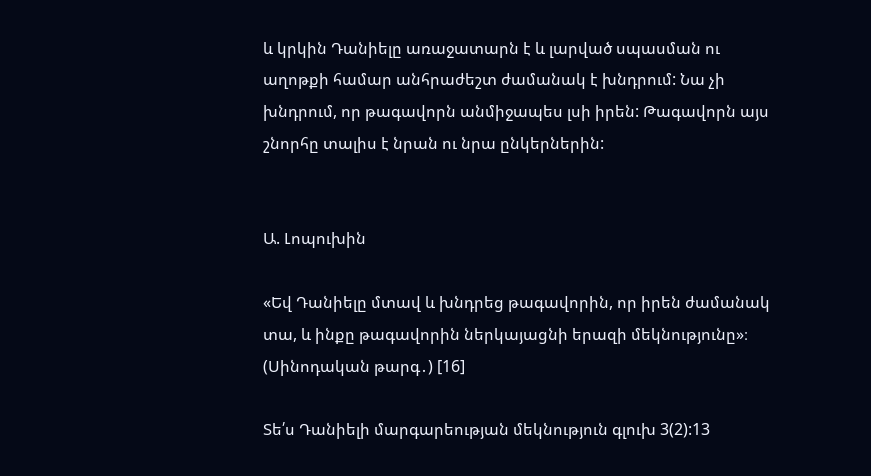և կրկին Դանիելը առաջատարն է և լարված սպասման ու աղոթքի համար անհրաժեշտ ժամանակ է խնդրում: Նա չի խնդրում, որ թագավորն անմիջապես լսի իրեն: Թագավորն այս շնորհը տալիս է նրան ու նրա ընկերներին:


Ա. Լոպուխին

«Եվ Դանիելը մտավ և խնդրեց թագավորին, որ իրեն ժամանակ տա, և ինքը թագավորին ներկայացնի երազի մեկնությունը»։ (Սինոդական թարգ․) [16]

Տե՛ս Դանիելի մարգարեության մեկնություն գլուխ 3(2):13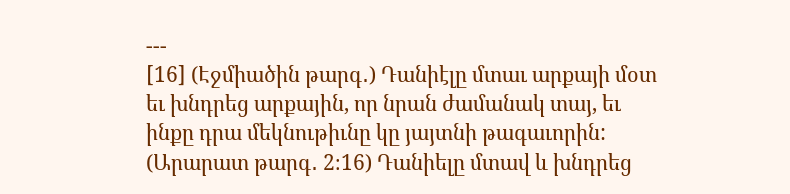---
[16] (Էջմիածին թարգ․) Դանիէլը մտաւ արքայի մօտ եւ խնդրեց արքային, որ նրան ժամանակ տայ, եւ ինքը դրա մեկնութիւնը կը յայտնի թագաւորին:
(Արարատ թարգ․ 2։16) Դանիելը մտավ և խնդրեց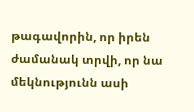թագավորին, որ իրեն ժամանակ տրվի, որ նա մեկնությունն ասի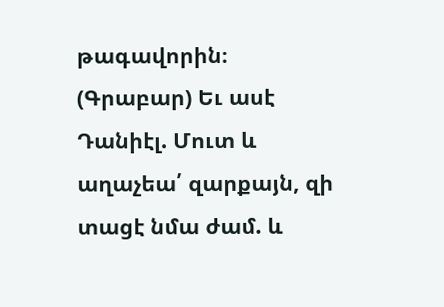թագավորին։
(Գրաբար) Եւ ասէ Դանիէլ. Մուտ և աղաչեա՛ զարքայն, զի տացէ նմա ժամ. և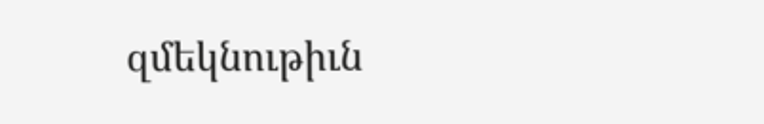զմեկնութիւն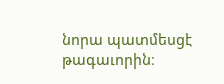նորա պատմեսցէ թագաւորին։